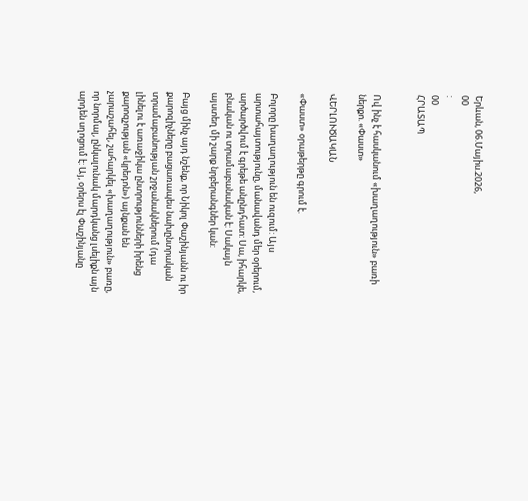Երևան, 06.Մայիս.2026,
00
:
00
ՀՐԱՏԱՊ


Ով ինչ է հասկանում «խաղաղություն» բառի ներքո. «Փաստ»

ՎԵՐԼՈՒԾԱԿԱՆ

«Փաստ» օրաթերթը գրում է.

Բոլորը խաղաղություն են ուզում: Այս արտահայտությունը, մանավանդ մեր օրերում, արծարծվում է գրեթե անընդհատ: Սա, իհարկե, բնական ու տրամաբանական է: Սակայն այստեղ մի շարք նրբերանգներ կան:

Բայց մինչ այդ նշենք, որ Նիկոլ Փաշինյանն ու իր քարոզիչները բացառապես նախընտրական տրամաբանության շրջանակներում (դա լինելու է առաջիկա ընտրությունների իրենց քարոզչության «կրեդոն») այնքան են չարաշահել, շահարկել «խաղաղություն» բառը, որ նորմալ, ընկալունակ մարդկանց լսելիքն այն արդեն սղոցում է: Այ, օրերս էլ Փաշինյանը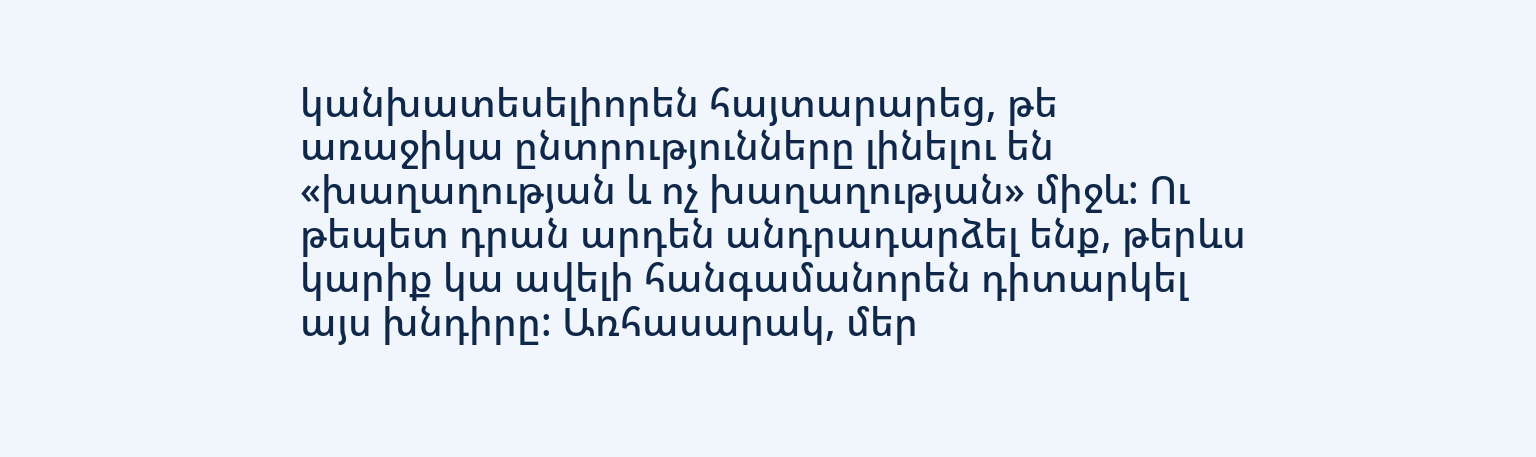կանխատեսելիորեն հայտարարեց, թե առաջիկա ընտրությունները լինելու են «խաղաղության և ոչ խաղաղության» միջև: Ու թեպետ դրան արդեն անդրադարձել ենք, թերևս կարիք կա ավելի հանգամանորեն դիտարկել այս խնդիրը: Առհասարակ, մեր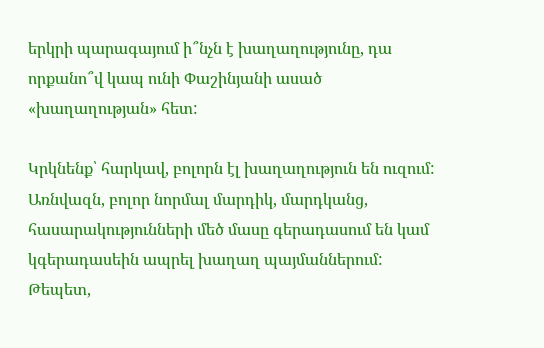երկրի պարագայում ի՞նչն է խաղաղությունը, դա որքանո՞վ կապ ունի Փաշինյանի ասած «խաղաղության» հետ:

Կրկնենք՝ հարկավ, բոլորն էլ խաղաղություն են ուզում: Առնվազն, բոլոր նորմալ մարդիկ, մարդկանց, հասարակությունների մեծ մասը գերադասում են կամ կգերադասեին ապրել խաղաղ պայմաններում: Թեպետ,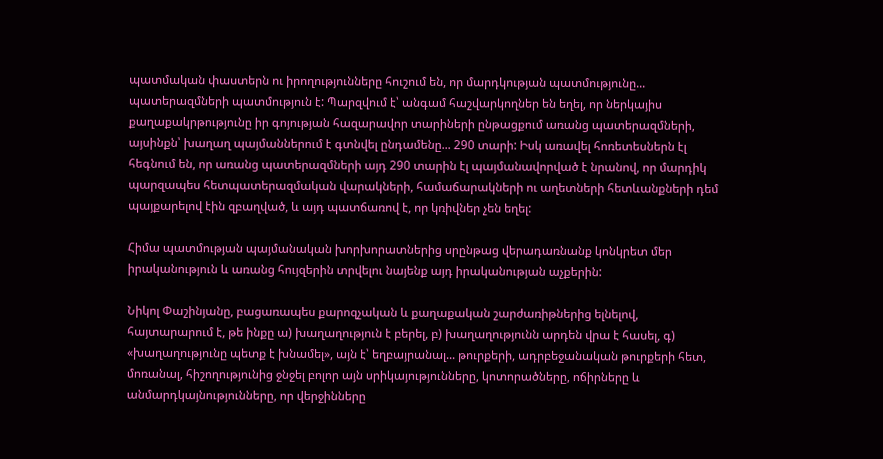պատմական փաստերն ու իրողությունները հուշում են, որ մարդկության պատմությունը... պատերազմների պատմություն է: Պարզվում է՝ անգամ հաշվարկողներ են եղել, որ ներկայիս քաղաքակրթությունը իր գոյության հազարավոր տարիների ընթացքում առանց պատերազմների, այսինքն՝ խաղաղ պայմաններում է գտնվել ընդամենը... 290 տարի: Իսկ առավել հոռետեսներն էլ հեգնում են, որ առանց պատերազմների այդ 290 տարին էլ պայմանավորված է նրանով, որ մարդիկ պարզապես հետպատերազմական վարակների, համաճարակների ու աղետների հետևանքների դեմ պայքարելով էին զբաղված, և այդ պատճառով է, որ կռիվներ չեն եղել:

Հիմա պատմության պայմանական խորխորատներից սրընթաց վերադառնանք կոնկրետ մեր իրականություն և առանց հույզերին տրվելու նայենք այդ իրականության աչքերին:

Նիկոլ Փաշինյանը, բացառապես քարոզչական և քաղաքական շարժառիթներից ելնելով, հայտարարում է, թե ինքը ա) խաղաղություն է բերել, բ) խաղաղությունն արդեն վրա է հասել, գ) «խաղաղությունը պետք է խնամել», այն է՝ եղբայրանալ... թուրքերի, ադրբեջանական թուրքերի հետ, մոռանալ, հիշողությունից ջնջել բոլոր այն սրիկայությունները, կոտորածները, ոճիրները և անմարդկայնությունները, որ վերջինները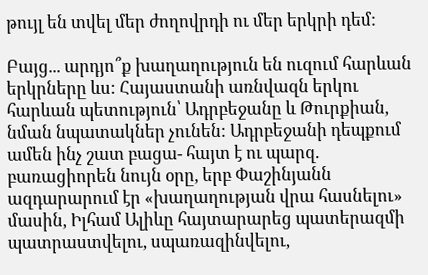թույլ են տվել մեր ժողովրդի ու մեր երկրի դեմ:

Բայց... արդյո՞ք խաղաղություն են ուզում հարևան երկրները ևս: Հայաստանի առնվազն երկու հարևան պետություն՝ Ադրբեջանը և Թուրքիան, նման նպատակներ չունեն: Ադրբեջանի դեպքում ամեն ինչ շատ բացա- հայտ է ու պարզ. բառացիորեն նույն օրը, երբ Փաշինյանն ազդարարում էր «խաղաղության վրա հասնելու» մասին, Իլհամ Ալիևը հայտարարեց պատերազմի պատրաստվելու, սպառազինվելու,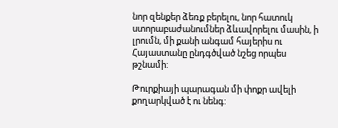նոր զենքեր ձեռք բերելու, նոր հատուկ ստորաբաժանումներ ձևավորելու մասին, ի լրումն, մի քանի անգամ հայերիս ու Հայաստանը ընդգծված նշեց որպես թշնամի:

Թուրքիայի պարագան մի փոքր ավելի քողարկված է ու նենգ: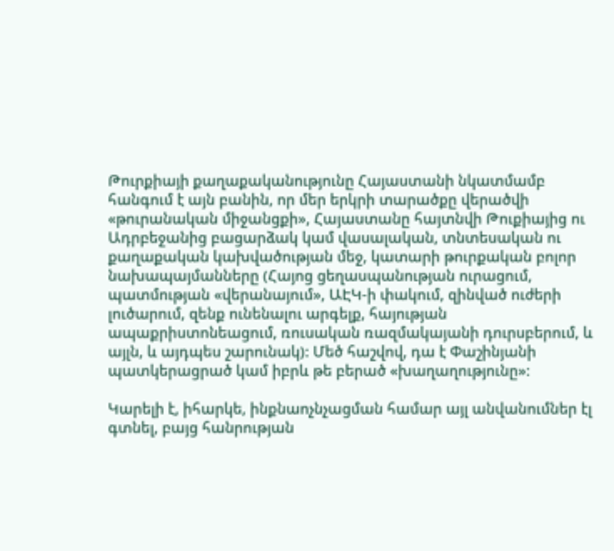Թուրքիայի քաղաքականությունը Հայաստանի նկատմամբ հանգում է այն բանին, որ մեր երկրի տարածքը վերածվի «թուրանական միջանցքի», Հայաստանը հայտնվի Թուքիայից ու Ադրբեջանից բացարձակ կամ վասալական, տնտեսական ու քաղաքական կախվածության մեջ, կատարի թուրքական բոլոր նախապայմանները (Հայոց ցեղասպանության ուրացում, պատմության «վերանայում», ԱԷԿ-ի փակում, զինված ուժերի լուծարում, զենք ունենալու արգելք, հայության ապաքրիստոնեացում, ռուսական ռազմակայանի դուրսբերում, և այլն, և այդպես շարունակ): Մեծ հաշվով, դա է Փաշինյանի պատկերացրած կամ իբրև թե բերած «խաղաղությունը»:

Կարելի է, իհարկե, ինքնաոչնչացման համար այլ անվանումներ էլ գտնել, բայց հանրության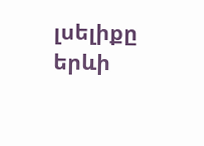լսելիքը երևի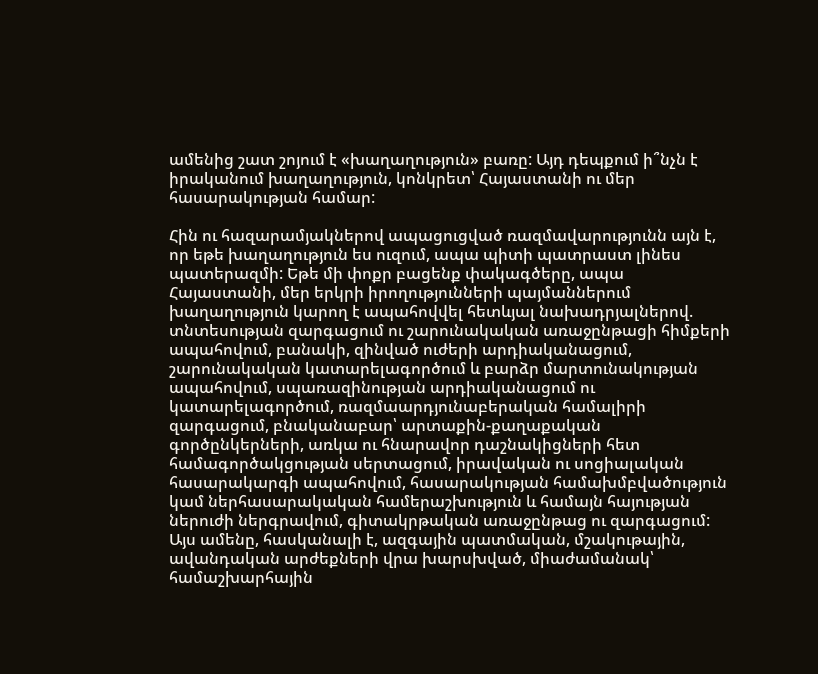ամենից շատ շոյում է «խաղաղություն» բառը: Այդ դեպքում ի՞նչն է իրականում խաղաղություն, կոնկրետ՝ Հայաստանի ու մեր հասարակության համար:

Հին ու հազարամյակներով ապացուցված ռազմավարությունն այն է, որ եթե խաղաղություն ես ուզում, ապա պիտի պատրաստ լինես պատերազմի: Եթե մի փոքր բացենք փակագծերը, ապա Հայաստանի, մեր երկրի իրողությունների պայմաններում խաղաղություն կարող է ապահովվել հետևյալ նախադրյալներով. տնտեսության զարգացում ու շարունակական առաջընթացի հիմքերի ապահովում, բանակի, զինված ուժերի արդիականացում, շարունակական կատարելագործում և բարձր մարտունակության ապահովում, սպառազինության արդիականացում ու կատարելագործում, ռազմաարդյունաբերական համալիրի զարգացում, բնականաբար՝ արտաքին-քաղաքական գործընկերների, առկա ու հնարավոր դաշնակիցների հետ համագործակցության սերտացում, իրավական ու սոցիալական հասարակարգի ապահովում, հասարակության համախմբվածություն կամ ներհասարակական համերաշխություն և համայն հայության ներուժի ներգրավում, գիտակրթական առաջընթաց ու զարգացում: Այս ամենը, հասկանալի է, ազգային պատմական, մշակութային, ավանդական արժեքների վրա խարսխված, միաժամանակ՝ համաշխարհային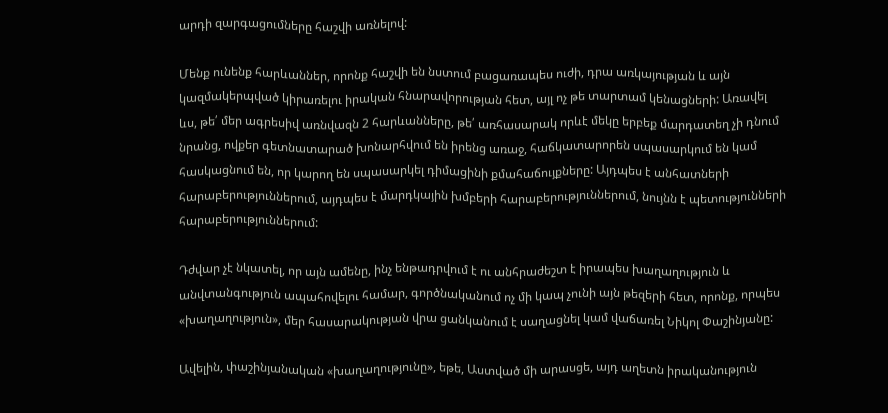արդի զարգացումները հաշվի առնելով:

Մենք ունենք հարևաններ, որոնք հաշվի են նստում բացառապես ուժի, դրա առկայության և այն կազմակերպված կիրառելու իրական հնարավորության հետ, այլ ոչ թե տարտամ կենացների: Առավել ևս, թե՛ մեր ագրեսիվ առնվազն 2 հարևանները, թե՛ առհասարակ որևէ մեկը երբեք մարդատեղ չի դնում նրանց, ովքեր գետնատարած խոնարհվում են իրենց առաջ, հաճկատարորեն սպասարկում են կամ հասկացնում են, որ կարող են սպասարկել դիմացինի քմահաճույքները: Այդպես է անհատների հարաբերություններում, այդպես է մարդկային խմբերի հարաբերություններում, նույնն է պետությունների հարաբերություններում:

Դժվար չէ նկատել, որ այն ամենը, ինչ ենթադրվում է ու անհրաժեշտ է իրապես խաղաղություն և անվտանգություն ապահովելու համար, գործնականում ոչ մի կապ չունի այն թեզերի հետ, որոնք, որպես «խաղաղություն», մեր հասարակության վրա ցանկանում է սաղացնել կամ վաճառել Նիկոլ Փաշինյանը:

Ավելին, փաշինյանական «խաղաղությունը», եթե, Աստված մի արասցե, այդ աղետն իրականություն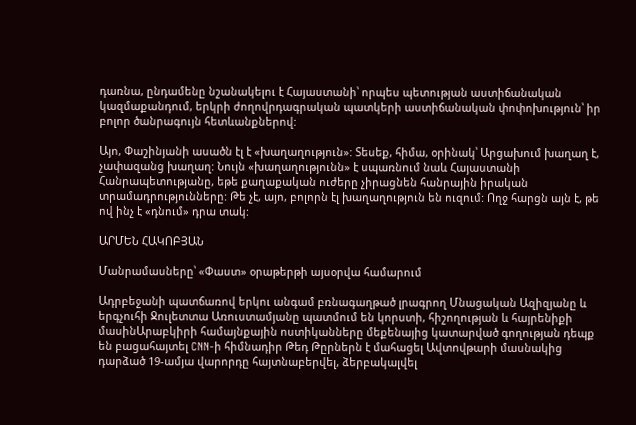դառնա, ընդամենը նշանակելու է Հայաստանի՝ որպես պետության աստիճանական կազմաքանդում, երկրի ժողովրդագրական պատկերի աստիճանական փոփոխություն՝ իր բոլոր ծանրագույն հետևանքներով:

Այո, Փաշինյանի ասածն էլ է «խաղաղություն»: Տեսեք, հիմա, օրինակ՝ Արցախում խաղաղ է, չափազանց խաղաղ: Նույն «խաղաղությունն» է սպառնում նաև Հայաստանի Հանրապետությանը, եթե քաղաքական ուժերը չիրացնեն հանրային իրական տրամադրությունները: Թե չէ, այո, բոլորն էլ խաղաղություն են ուզում: Ողջ հարցն այն է, թե ով ինչ է «դնում» դրա տակ:

ԱՐՄԵՆ ՀԱԿՈԲՅԱՆ

Մանրամասները՝ «Փաստ» օրաթերթի այսօրվա համարում

Ադրբեջանի պատճառով երկու անգամ բռնագաղթած լրագրող Մնացական Ազիզյանը և երգչուհի Ջուլետտա Առուստամյանը պատմում են կորստի, հիշողության և հայրենիքի մասինԱրաբկիրի համայնքային ոստիկանները մեքենայից կատարված գողության դեպք են բացահայտել CNN-ի հիմնադիր Թեդ Թըրներն է մահացել Ավտովթարի մասնակից դարձած 19-ամյա վարորդը հայտնաբերվել, ձերբակալվել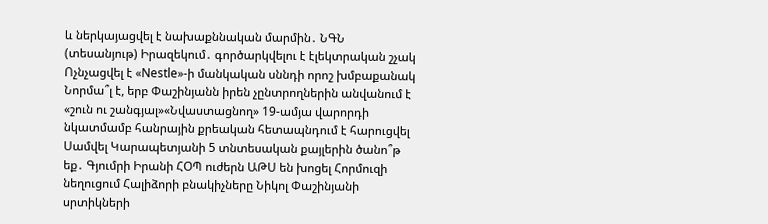և ներկայացվել է նախաքննական մարմին․ ՆԳՆ (տեսանյութ) Իրազեկում․ գործարկվելու է էլեկտրական շչակ Ոչնչացվել է «Nestle»-ի մանկական սննդի որոշ խմբաքանակ Նորմա՞լ է, երբ Փաշինյանն իրեն չընտրողներին անվանում է «շուն ու շանգյալ»«Նվաստացնող» 19-ամյա վարորդի նկատմամբ հանրային քրեական հետապնդում է հարուցվել Սամվել Կարապետյանի 5 տնտեսական քայլերին ծանո՞թ եք․ Գյումրի Իրանի ՀՕՊ ուժերն ԱԹՍ են խոցել Հորմուզի նեղուցում Հալիձորի բնակիչները Նիկոլ Փաշինյանի սրտիկների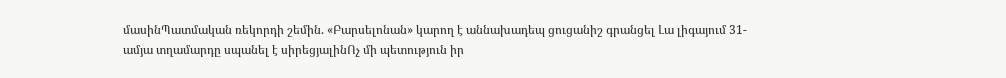մասինՊատմական ռեկորդի շեմին. «Բարսելոնան» կարող է աննախադեպ ցուցանիշ գրանցել Լա լիգայում 31-ամյա տղամարդը սպանել է սիրեցյալինՈչ մի պետություն իր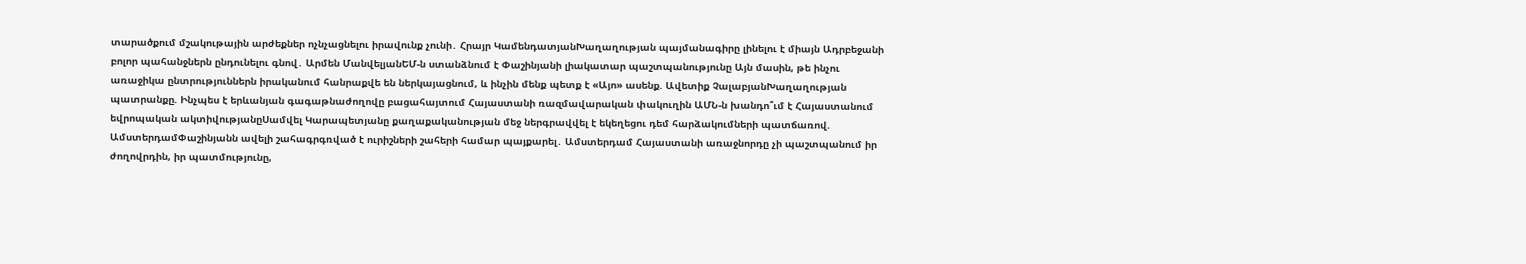տարածքում մշակութային արժեքներ ոչնչացնելու իրավունք չունի․ Հրայր ԿամենդատյանԽաղաղության պայմանագիրը լինելու է միայն Ադրբեջանի բոլոր պահանջներն ընդունելու գնով․ Արմեն ՄանվելյանԵՄ-ն ստանձնում է Փաշինյանի լիակատար պաշտպանությունը Այն մասին, թե ինչու առաջիկա ընտրություններն իրականում հանրաքվե են ներկայացնում, և ինչին մենք պետք է «Այո» ասենք. Ավետիք ՉալաբյանԽաղաղության պատրանքը. Ինչպես է երևանյան գագաթնաժողովը բացահայտում Հայաստանի ռազմավարական փակուղին ԱՄՆ-ն խանդո՞ւմ է Հայաստանում եվրոպական ակտիվությանըՍամվել Կարապետյանը քաղաքականության մեջ ներգրավվել է եկեղեցու դեմ հարձակումների պատճառով. ԱմստերդամՓաշինյանն ավելի շահագրգռված է ուրիշների շահերի համար պայքարել․ Ամստերդամ Հայաստանի առաջնորդը չի պաշտպանում իր ժողովրդին, իր պատմությունը,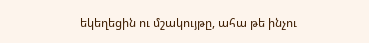եկեղեցին ու մշակույթը, ահա թե ինչու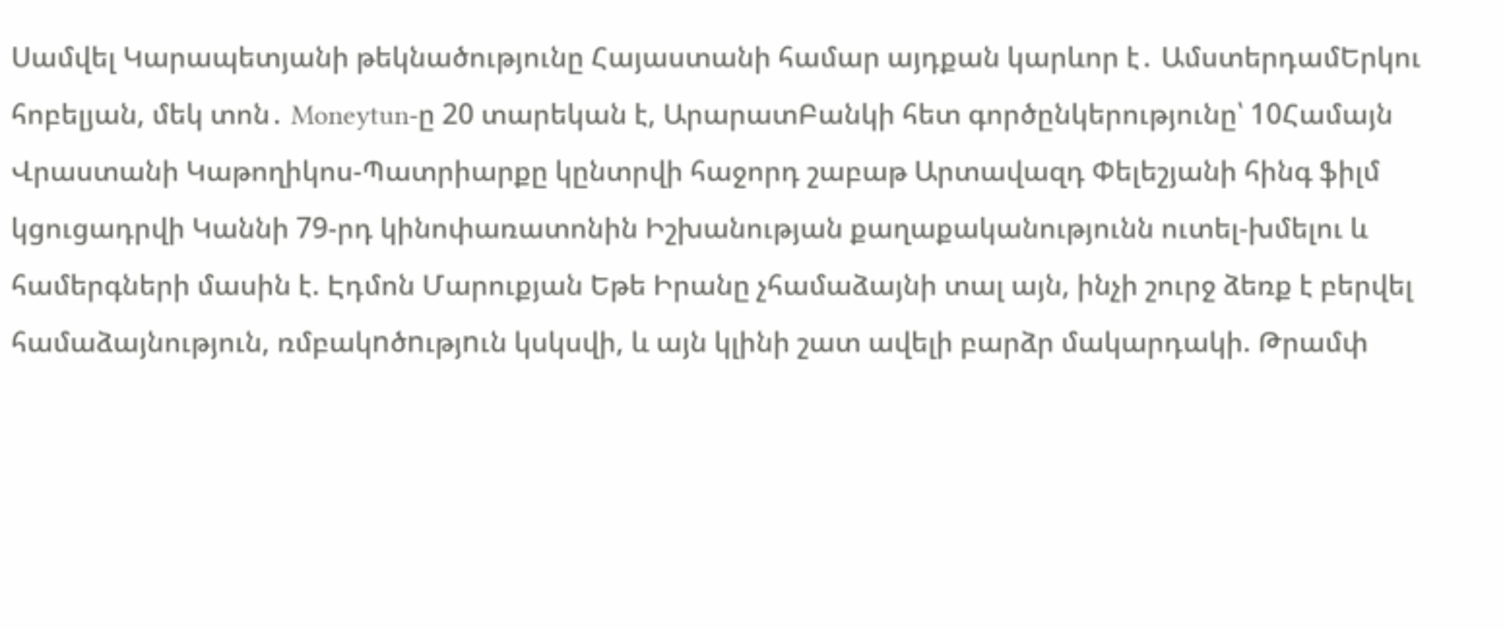Սամվել Կարապետյանի թեկնածությունը Հայաստանի համար այդքան կարևոր է․ ԱմստերդամԵրկու հոբելյան, մեկ տոն․ Moneytun-ը 20 տարեկան է, ԱրարատԲանկի հետ գործընկերությունը՝ 10Համայն Վրաստանի Կաթողիկոս-Պատրիարքը կընտրվի հաջորդ շաբաթ Արտավազդ Փելեշյանի հինգ ֆիլմ կցուցադրվի Կաննի 79-րդ կինոփառատոնին Իշխանության քաղաքականությունն ուտել-խմելու և համերգների մասին է. Էդմոն Մարուքյան Եթե Իրանը չհամաձայնի տալ այն, ինչի շուրջ ձեռք է բերվել համաձայնություն, ռմբակnծnւթյnւն կսկսվի, և այն կլինի շատ ավելի բարձր մակարդակի. Թրամփ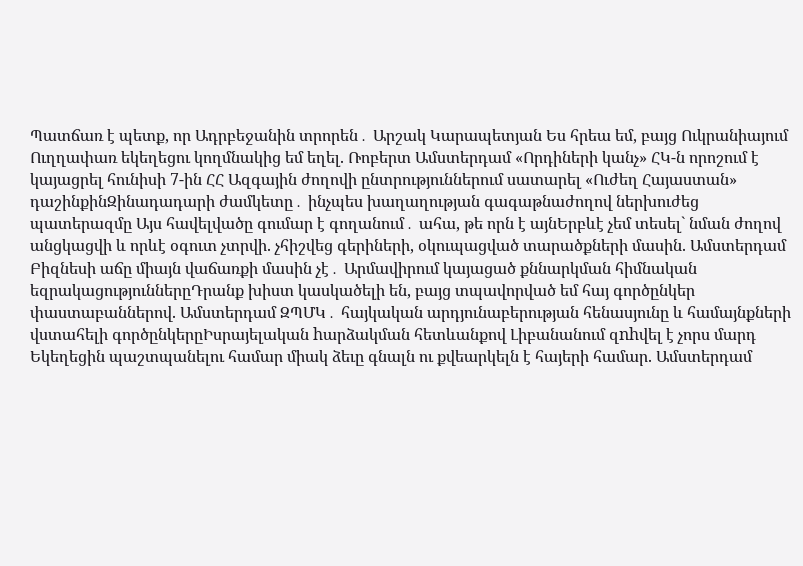Պատճառ է պետք, որ Ադրբեջանին տրորեն․ Արշակ Կարապետյան Ես հրեա եմ, բայց Ուկրանիայում Ուղղափառ եկեղեցու կողմնակից եմ եղել. Ռոբերտ Ամստերդամ «Որդիների կանչ» ՀԿ-ն որոշում է կայացրել հունիսի 7-ին ՀՀ Ազգային ժողովի ընտրություններում սատարել «Ուժեղ Հայաստան» դաշինքինԶինադադարի ժամկետը․ ինչպես խաղաղության գագաթնաժողով ներխուժեց պատերազմը Այս հավելվածը գումար է գողանում․ ահա, թե որն է այնԵրբևէ չեմ տեսել` նման ժողով անցկացվի և որևէ օգուտ չտրվի. չհիշվեց գերիների, օկուպացված տարածքների մասին. Ամստերդամ Բիզնեսի աճը միայն վաճառքի մասին չէ․ Արմավիրում կայացած քննարկման հիմնական եզրակացություններըԴրանք խիստ կասկածելի են, բայց տպավորված եմ հայ գործընկեր փաստաբաններով. Ամստերդամ ԶՊՄԿ․ հայկական արդյունաբերության հենասյունը և համայնքների վստահելի գործընկերըԻսրայելական hարձակման հետևանքով Լիբանանում զnhվել է չորս մարդ Եկեղեցին պաշտպանելու համար միակ ձեւը գնալն ու քվեարկելն է հայերի համար. Ամստերդամ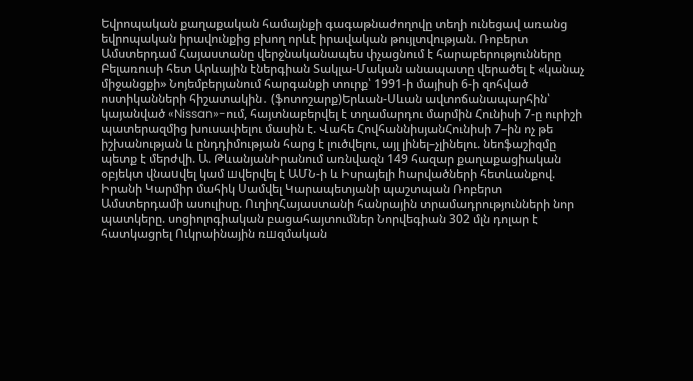Եվրոպական քաղաքական համայնքի գագաթնաժողովը տեղի ունեցավ առանց եվրոպական իրավունքից բխող որևէ իրավական թույլտվության. Ռոբերտ Ամստերդամ Հայաստանը վերջնականապես փչացնում է հարաբերությունները Բելառուսի հետ Արևային էներգիան Տակլա-Մական անապատը վերածել է «կանաչ միջանցքի» Նոյեմբերյանում հարգանքի տուրք՝ 1991-ի մայիսի 6-ի զոհված ոստիկանների հիշատակին․ (ֆոտոշարք)Երևան-Սևան ավտոճանապարհին՝ կայանված «Nissan»-ում, հայտնաբերվել է տղամարդու մարմին Հունիսի 7-ը ուրիշի պատերազմից խուսափելու մասին է. Վահե ՀովհաննիսյանՀունիսի 7–ին ոչ թե իշխանության և ընդդիմության հարց է լուծվելու, այլ լինել–չլինելու. նեոֆաշիզմը պետք է մերժվի. Ա. ԹևանյանԻրանում առնվազն 149 հազար քաղաքացիական օբյեկտ վնաuվել կամ шվերվել է ԱՄՆ-ի և Իսրայելի hարվածների հետևանքով. Իրանի Կարմիր մահիկ Սամվել Կարապետյանի պաշտպան Ռոբերտ Ամստերդամի ասուլիսը. ՈւղիղՀայաստանի հանրային տրամադրությունների նոր պատկերը. սոցիոլոգիական բացահայտումներ Նորվեգիան 302 մլն դոլար է հատկացրել Ուկրաինային ռшզմական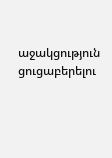աջակցություն ցուցաբերելու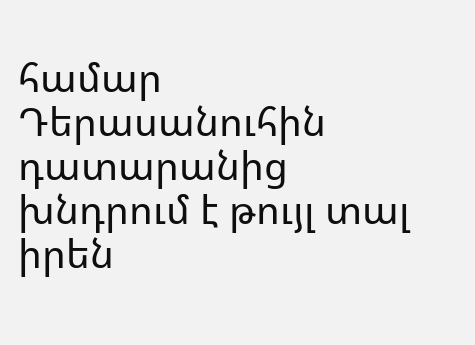համար Դերասանուհին դատարանից խնդրում է թույլ տալ իրեն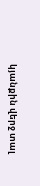կյանքին վերջ տալ